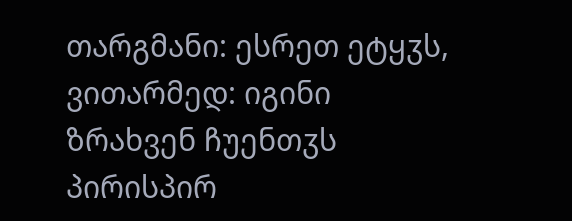თარგმანი: ესრეთ ეტყჳს, ვითარმედ: იგინი ზრახვენ ჩუენთჳს პირისპირ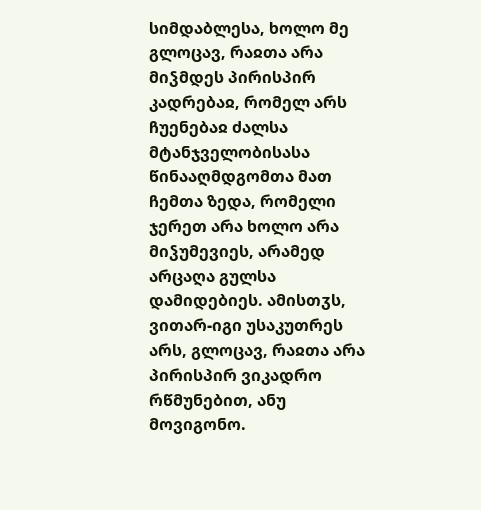სიმდაბლესა, ხოლო მე გლოცავ, რაჲთა არა მიჴმდეს პირისპირ კადრებაჲ, რომელ არს ჩუენებაჲ ძალსა მტანჯველობისასა წინააღმდგომთა მათ ჩემთა ზედა, რომელი ჯერეთ არა ხოლო არა მიჴუმევიეს, არამედ არცაღა გულსა დამიდებიეს. ამისთჳს, ვითარ-იგი უსაკუთრეს არს, გლოცავ, რაჲთა არა პირისპირ ვიკადრო რწმუნებით, ანუ მოვიგონო.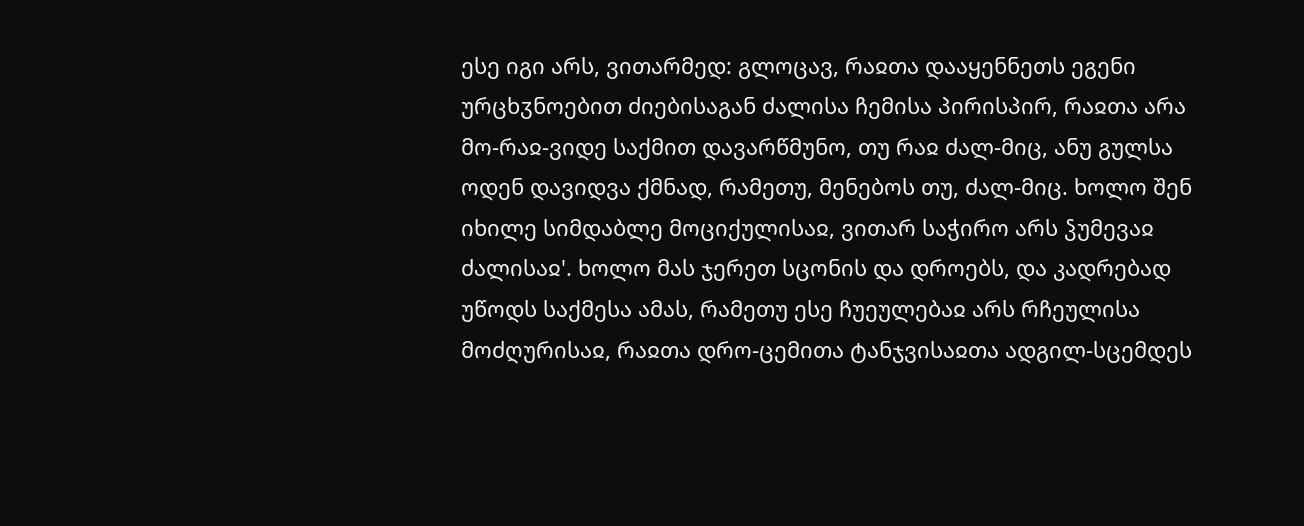ესე იგი არს, ვითარმედ: გლოცავ, რაჲთა დააყენნეთს ეგენი ურცხჳნოებით ძიებისაგან ძალისა ჩემისა პირისპირ, რაჲთა არა მო-რაჲ-ვიდე საქმით დავარწმუნო, თუ რაჲ ძალ-მიც, ანუ გულსა ოდენ დავიდვა ქმნად, რამეთუ, მენებოს თუ, ძალ-მიც. ხოლო შენ იხილე სიმდაბლე მოციქულისაჲ, ვითარ საჭირო არს ჴუმევაჲ ძალისაჲ'. ხოლო მას ჯერეთ სცონის და დროებს, და კადრებად უწოდს საქმესა ამას, რამეთუ ესე ჩუეულებაჲ არს რჩეულისა მოძღურისაჲ, რაჲთა დრო-ცემითა ტანჯვისაჲთა ადგილ-სცემდეს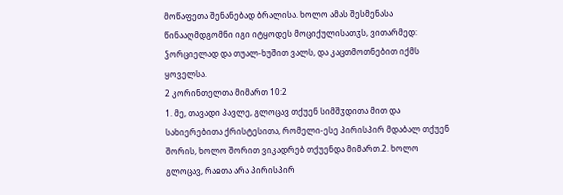მოწაფეთა შენანებად ბრალისა. ხოლო ამას შესმენასა წინააღმდგომნი იგი იტყოდეს მოციქულისათჳს, ვითარმედ: ჴორციელად და თუალ-ხუშით ვალს, და კაცთმოთნებით იქმს ყოველსა.
2 კორინთელთა მიმართ 10:2
1. მე, თავადი პავლე, გლოცავ თქუენ სიმშჳდითა მით და სახიერებითა ქრისტესითა, რომელი-ესე პირისპირ მდაბალ თქუენ შორის, ხოლო შორით ვიკადრებ თქუენდა მიმართ.2. ხოლო გლოცავ, რაჲთა არა პირისპირ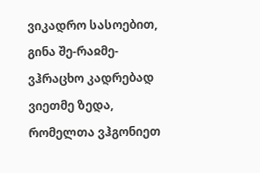ვიკადრო სასოებით, გინა შე-რაჲმე-ვჰრაცხო კადრებად ვიეთმე ზედა, რომელთა ვჰგონიეთ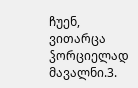ჩუენ, ვითარცა ჴორციელად მავალნი.3.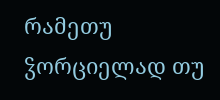რამეთუ ჴორციელად თუ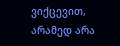ვიქცევით, არამედ არა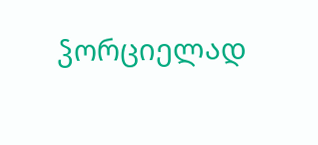ჴორციელად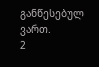განწესებულ ვართ.
2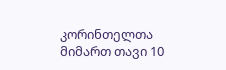კორინთელთა მიმართ თავი 10